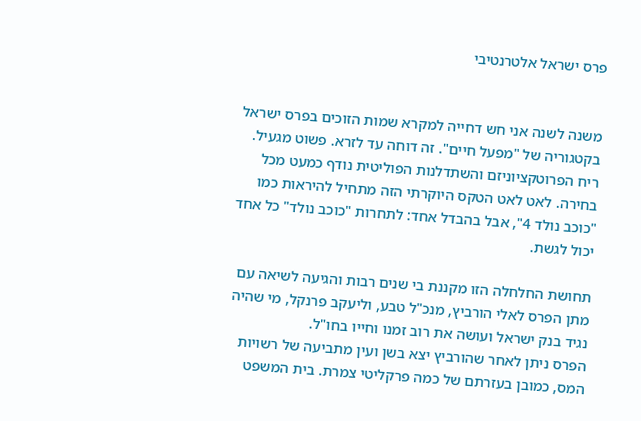פרס ישראל אלטרנטיבי


משנה לשנה אני חש דחייה למקרא שמות הזוכים בפרס ישראל בקטגוריה של "מפעל חיים". זה דוחה עד לזרא. פשוט מגעיל. ריח הפרוטקציוניזם והשתדלנות הפוליטית נודף כמעט מכל בחירה. לאט לאט הטקס היוקרתי הזה מתחיל להיראות כמו "כוכב נולד 4", אבל בהבדל אחד: לתחרות "כוכב נולד" כל אחד יכול לגשת.

תחושת החלחלה הזו מקננת בי שנים רבות והגיעה לשיאה עם מתן הפרס לאלי הורביץ, מנכ"ל טבע, וליעקב פרנקל, מי שהיה נגיד בנק ישראל ועושה את רוב זמנו וחייו בחו"ל.
הפרס ניתן לאחר שהורביץ יצא בשן ועין מתביעה של רשויות המס, כמובן בעזרתם של כמה פרקליטי צמרת. בית המשפט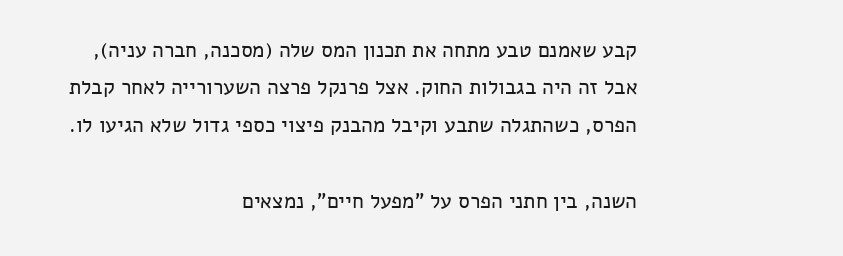קבע שאמנם טבע מתחה את תכנון המס שלה (מסכנה, חברה עניה), אבל זה היה בגבולות החוק. אצל פרנקל פרצה השערורייה לאחר קבלת הפרס, כשהתגלה שתבע וקיבל מהבנק פיצוי כספי גדול שלא הגיעו לו.

השנה, בין חתני הפרס על "מפעל חיים", נמצאים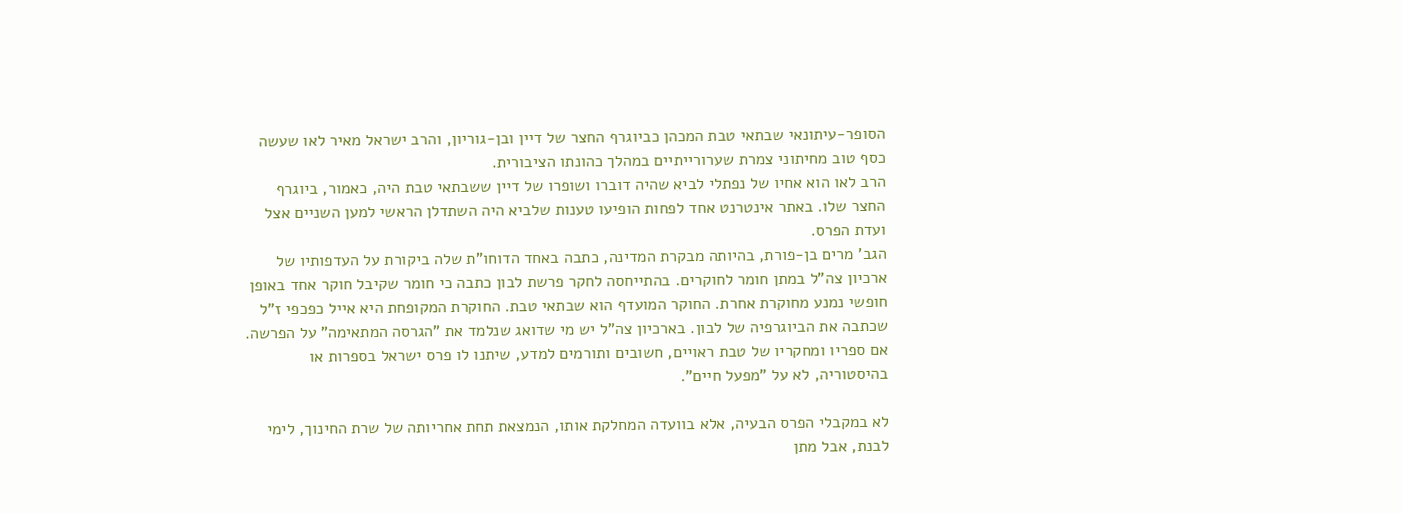הסופר-עיתונאי שבתאי טבת המכהן כביוגרף החצר של דיין ובן-גוריון, והרב ישראל מאיר לאו שעשה כסף טוב מחיתוני צמרת שערורייתיים במהלך כהונתו הציבורית.
הרב לאו הוא אחיו של נפתלי לביא שהיה דוברו ושופרו של דיין ששבתאי טבת היה, כאמור, ביוגרף החצר שלו. באתר אינטרנט אחד לפחות הופיעו טענות שלביא היה השתדלן הראשי למען השניים אצל ועדת הפרס.
הגב' מרים בן-פורת, בהיותה מבקרת המדינה, כתבה באחד הדוחו"ת שלה ביקורת על העדפותיו של ארכיון צה"ל במתן חומר לחוקרים. בהתייחסה לחקר פרשת לבון כתבה כי חומר שקיבל חוקר אחד באופן חופשי נמנע מחוקרת אחרת. החוקר המועדף הוא שבתאי טבת. החוקרת המקופחת היא אייל כפכפי ז"ל שכתבה את הביוגרפיה של לבון. בארכיון צה"ל יש מי שדואג שנלמד את "הגרסה המתאימה" על הפרשה. אם ספריו ומחקריו של טבת ראויים, חשובים ותורמים למדע, שיתנו לו פרס ישראל בספרות או בהיסטוריה, לא על "מפעל חיים".

לא במקבלי הפרס הבעיה, אלא בוועדה המחלקת אותו, הנמצאת תחת אחריותה של שרת החינוך, לימי לבנת, אבל מתן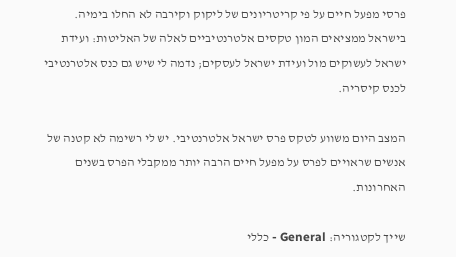פרסי מפעל חיים על פי קריטריונים של ליקוק וקירבה לא החלו בימיה.
בישראל ממציאים המון טקסים אלטרנטיביים לאלה של האליטות: ועידת ישראל לעשוקים מול ועידת ישראל לעסקים; נדמה לי שיש גם כנס אלטרנטיבי לכנס קיסריה.

המצב היום משווע לטקס פרס ישראל אלטרנטיבי. יש לי רשימה לא קטנה של אנשים שראויים לפרס על מפעל חיים הרבה יותר ממקבלי הפרס בשנים האחרונות.

שייך לקטגוריה: General - כללי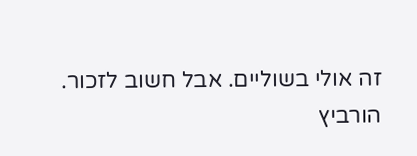זה אולי בשוליים. אבל חשוב לזכור.
הורביץ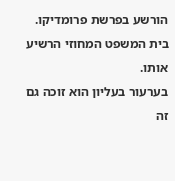הורשע בפרשת פרומדיקו. בית המשפט המחוזי הרשיע אותו.
בערעור בעליון הוא זוכה גם זה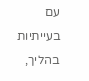עם בעייתיות בהליך,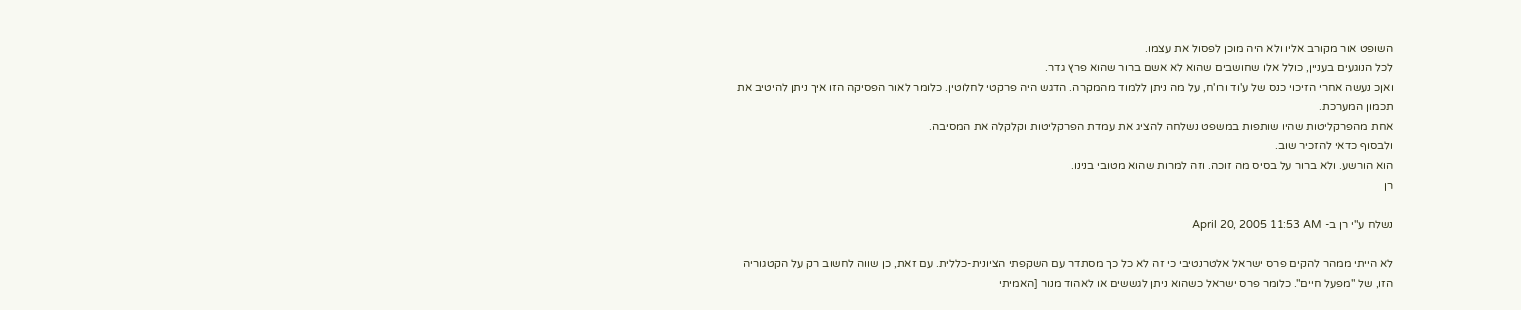השופט אור מקורב אליו ולא היה מוכן לפסול את עצמו.
לכל הנוגעים בעניין, כולל אלו שחושבים שהוא לא אשם ברור שהוא פרץ גדר.
ואןכ נעשה אחרי הזיכוי כנס של ע'וד ורו'ח, על מה ניתן ללמוד מהמקרה. הדגש היה פרקטי לחלוטין. כלומר לאור הפסיקה הזו איך ניתן להיטיב את תכמון המערכת.
אחת מהפרקליטות שהיו שותפות במשפט נשלחה להציג את עמדת הפרקליטות וקלקלה את המסיבה.
ולבסוף כדאי להזכיר שוב.
הוא הורשע. ולא ברור על בסיס מה זוכה. וזה למרות שהוא מטובי בנינו.
רן

נשלח ע"י רן ב- April 20, 2005 11:53 AM

לא הייתי ממהר להקים פרס ישראל אלטרנטיבי כי זה לא כל כך מסתדר עם השקפתי הציונית-כללית. עם זאת, כן שווה לחשוב רק על הקטגוריה הזו, של "מפעל חיים". כלומר פרס ישראל כשהוא ניתן לגששים או לאהוד מנור [האמיתי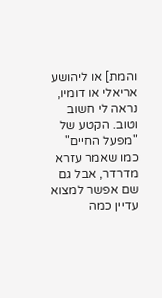והמת] או ליהושע אריאלי או דומיו, נראה לי חשוב וטוב. הקטע של "מפעל החיים" כמו שאמר עזרא מדרדר, אבל גם שם אפשר למצוא עדיין כמה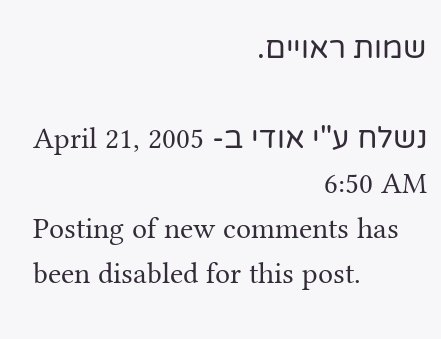שמות ראויים.

נשלח ע"י אודי ב- April 21, 2005 6:50 AM
Posting of new comments has been disabled for this post.